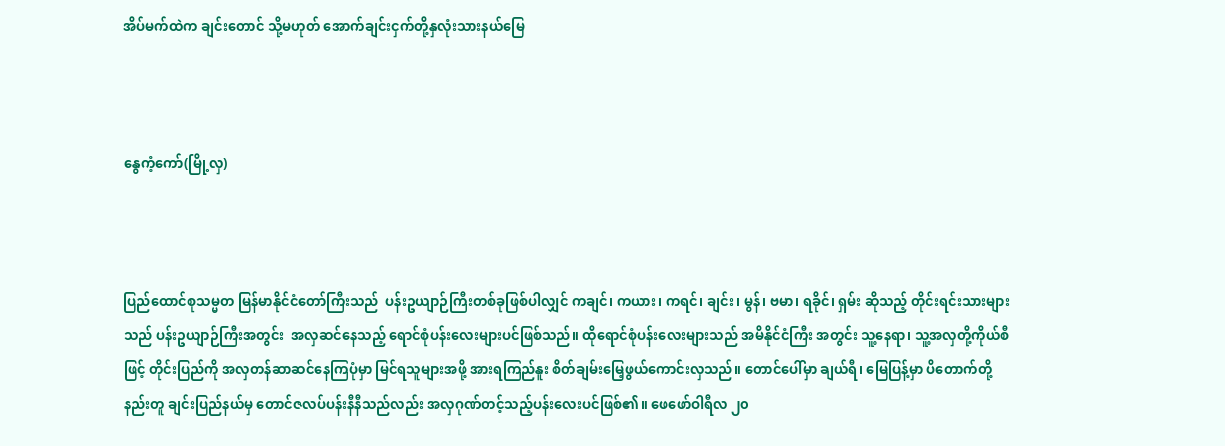အိပ်မက်ထဲက ချင်းတောင် သို့မဟုတ် အောက်ချင်းငှက်တို့နှလုံးသားနယ်မြေ



နွေကံ့ကော်(မြို့လှ)



ပြည်ထောင်စုသမ္မတ မြန်မာနိုင်ငံတော်ကြီးသည်  ပန်းဥယျာဉ်ကြီးတစ်ခုဖြစ်ပါလျှင် ကချင်၊ ကယား၊ ကရင်၊ ချင်း၊ မွန်၊ ဗမာ၊ ရခိုင်၊ ရှမ်း ဆိုသည့် တိုင်းရင်းသားများသည် ပန်းဥယျာဉ်ကြီးအတွင်း  အလှဆင်နေသည့် ရောင်စုံပန်းလေးများပင်ဖြစ်သည်။ ထိုရောင်စုံပန်းလေးများသည် အမိနိုင်ငံကြီး အတွင်း သူ့နေရာ၊ သူ့အလှတို့ကိုယ်စီဖြင့် တိုင်းပြည်ကို အလှတန်ဆာဆင်နေကြပုံမှာ မြင်ရသူများအဖို့ အားရကြည်နူး စိတ်ချမ်းမြေ့ဖွယ်ကောင်းလှသည်။ တောင်ပေါ်မှာ ချယ်ရီ၊ မြေပြန့်မှာ ပိတောက်တို့ နည်းတူ ချင်းပြည်နယ်မှ တောင်ဇလပ်ပန်းနီနီသည်လည်း အလှဂုဏ်တင့်သည့်ပန်းလေးပင်ဖြစ်၏။ ဖေဖော်ဝါရီလ ၂၀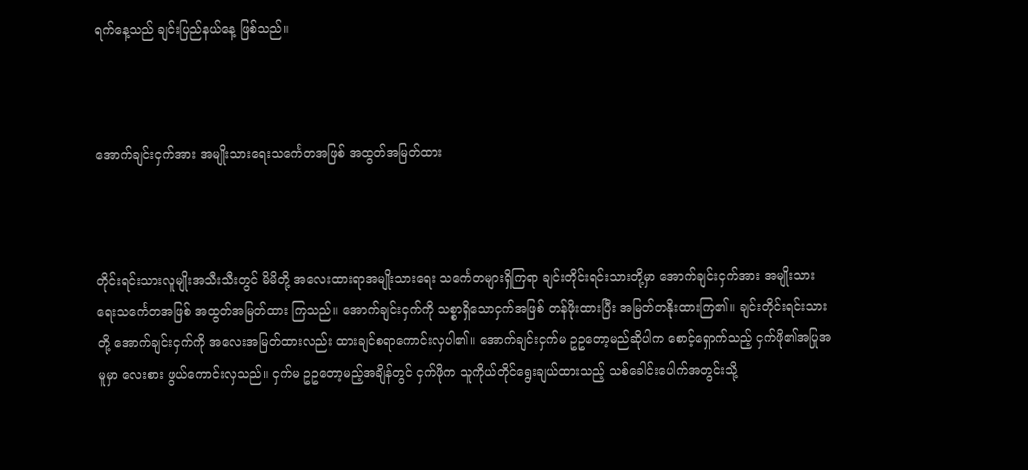ရက်နေ့သည် ချင်းပြည်နယ်နေ့ ဖြစ်သည်။



အောက်ချင်းငှက်အား အမျိုးသားရေးသင်္ကေတအဖြစ် အထွတ်အမြတ်ထား



တိုင်းရင်းသားလူမျိုးအသီးသီးတွင် မိမိတို့ အလေးထားရာအမျိုးသားရေး သင်္ကေတများရှိကြရာ ချင်းတိုင်းရင်းသားတို့မှာ အောက်ချင်းငှက်အား အမျိုးသားရေးသင်္ကေတအဖြစ် အထွတ်အမြတ်ထား ကြသည်။ အောက်ချင်းငှက်ကို သစ္စာရှိသောငှက်အဖြစ် တန်ဖိုးထားပြီး အမြတ်တနိုးထားကြ၏။ ချင်းတိုင်းရင်းသားတို့ အောက်ချင်းငှက်ကို အလေးအမြတ်ထားလည်း ထားချင်စရာကောင်းလှပါ၏။ အောက်ချင်းငှက်မ ဥဥတော့မည်ဆိုပါက စောင့်ရှောက်သည့် ငှက်ဖို၏အပြုအမူမှာ လေးစား ဖွယ်ကောင်းလှသည်။ ငှက်မ ဥဥတော့မည့်အချိန်တွင် ငှက်ဖိုက သူကိုယ်တိုင်ရွေးချယ်ထားသည့် သစ်ခေါင်းပေါက်အတွင်းသို့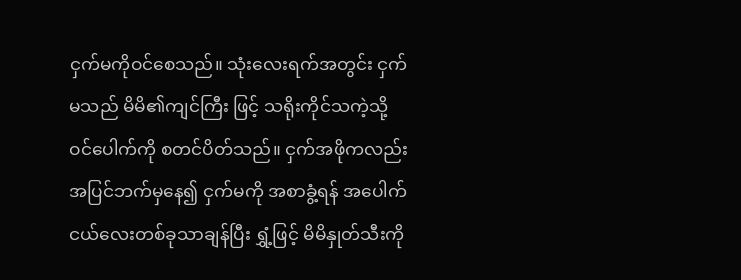ငှက်မကိုဝင်စေသည်။ သုံးလေးရက်အတွင်း ငှက်မသည် မိမိ၏ကျင်ကြီး ဖြင့် သရိုးကိုင်သကဲ့သို့ ဝင်ပေါက်ကို စတင်ပိတ်သည်။ ငှက်အဖိုကလည်း အပြင်ဘက်မှနေ၍ ငှက်မကို အစာခွံ့ရန် အပေါက်ငယ်လေးတစ်ခုသာချန်ပြီး ရွှံ့ဖြင့် မိမိနှုတ်သီးကို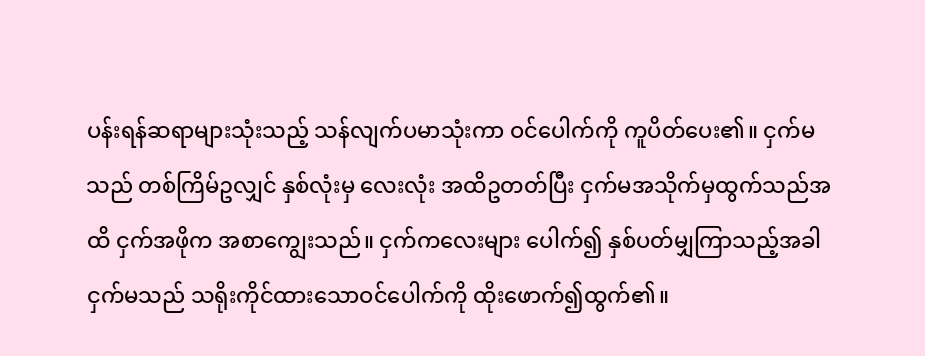ပန်းရန်ဆရာများသုံးသည့် သန်လျက်ပမာသုံးကာ ဝင်ပေါက်ကို ကူပိတ်ပေး၏။ ငှက်မသည် တစ်ကြိမ်ဥလျှင် နှစ်လုံးမှ လေးလုံး အထိဥတတ်ပြီး ငှက်မအသိုက်မှထွက်သည်အထိ ငှက်အဖိုက အစာကျွေးသည်။ ငှက်ကလေးများ ပေါက်၍ နှစ်ပတ်မျှကြာသည့်အခါ ငှက်မသည် သရိုးကိုင်ထားသောဝင်ပေါက်ကို ထိုးဖောက်၍ထွက်၏။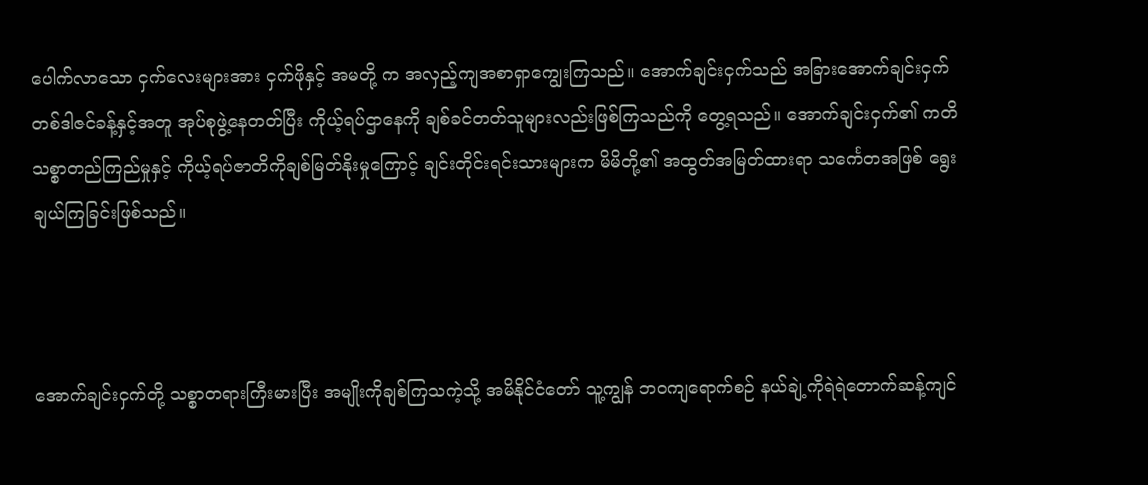ပေါက်လာသော ငှက်လေးများအား ငှက်ဖိုနှင့် အမတို့ က အလှည့်ကျအစာရှာကျွေးကြသည်။ အောက်ချင်းငှက်သည် အခြားအောက်ချင်းငှက် တစ်ဒါဇင်ခန့်နှင့်အတူ အုပ်စုဖွဲ့နေတတ်ပြီး ကိုယ့်ရပ်ဌာနေကို ချစ်ခင်တတ်သူများလည်းဖြစ်ကြသည်ကို တွေ့ရသည်။ အောက်ချင်းငှက်၏ ကတိသစ္စာတည်ကြည်မှုနှင့် ကိုယ့်ရပ်ဇာတိကိုချစ်မြတ်နိုးမှုကြောင့် ချင်းတိုင်းရင်းသားများက မိမိတို့၏ အထွတ်အမြတ်ထားရာ သင်္ကေတအဖြစ် ရွေးချယ်ကြခြင်းဖြစ်သည်။



အောက်ချင်းငှက်တို့ သစ္စာတရားကြီးမားပြီး အမျိုးကိုချစ်ကြသကဲ့သို့ အမိနိုင်ငံတော် သူ့ကျွန် ဘဝကျရောက်စဉ် နယ်ချဲ့ကိုရဲရဲတောက်ဆန့်ကျင်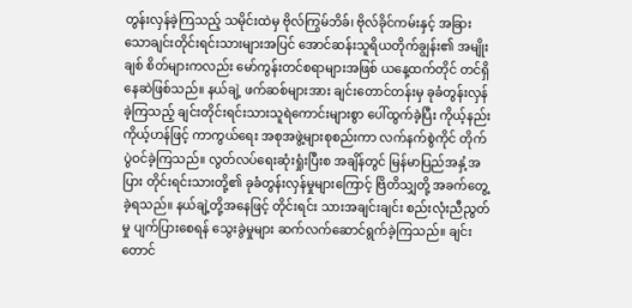တွန်းလှန်ခဲ့ကြသည့် သမိုင်းထဲမှ ဗိုလ်ကြွမ်ဘိခ်၊ ဗိုလ်ခိုင်ကမ်းနှင့် အခြားသောချင်းတိုင်းရင်းသားများအပြင် အောင်ဆန်းသူရိယတိုက်ချွန်း၏ အမျိုးချစ် စိတ်များကလည်း မော်ကွန်းတင်စရာများအဖြစ် ယနေ့ထက်တိုင် တင်ရှိနေဆဲဖြစ်သည်။ နယ်ချဲ့ ဖက်ဆစ်များအား ချင်းတောင်တန်းမှ ခုခံတွန်းလှန်ခဲ့ကြသည့် ချင်းတိုင်းရင်းသားသူရဲကောင်းများစွာ ပေါ်ထွက်ခဲ့ပြီး ကိုယ့်နည်းကိုယ့်ဟန်ဖြင့် ကာကွယ်ရေး အစုအဖွဲ့များစုစည်းကာ လက်နက်စွဲကိုင် တိုက်ပွဲဝင်ခဲ့ကြသည်။ လွတ်လပ်ရေးဆုံးရှုံးပြီးစ အချိန်တွင် မြန်မာပြည်အနှံ့အပြား တိုင်းရင်းသားတို့၏ ခုခံတွန်းလှန်မှုများကြောင့် ဗြိတိသျှတို့ အခက်တွေ့ခဲ့ရသည်။ နယ်ချဲ့တို့အနေဖြင့် တိုင်းရင်း သားအချင်းချင်း စည်းလုံးညီညွတ်မှု ပျက်ပြားစေရန် သွေးခွဲမှုများ ဆက်လက်ဆောင်ရွက်ခဲ့ကြသည်။ ချင်းတောင်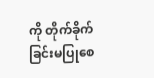ကို တိုက်ခိုက်ခြင်းမပြုစေ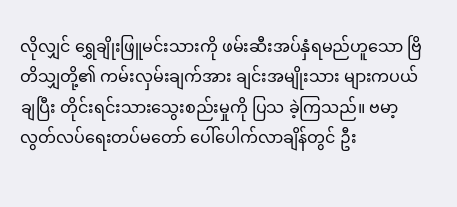လိုလျှင် ရွှေချိုးဖြူမင်းသားကို ဖမ်းဆီးအပ်နှံရမည်ဟူသော ဗြိတိသျှတို့၏ ကမ်းလှမ်းချက်အား ချင်းအမျိုးသား များကပယ်ချပြီး တိုင်းရင်းသားသွေးစည်းမှုကို ပြသ ခဲ့ကြသည်။ ဗမာ့လွတ်လပ်ရေးတပ်မတော် ပေါ်ပေါက်လာချိန်တွင် ဦး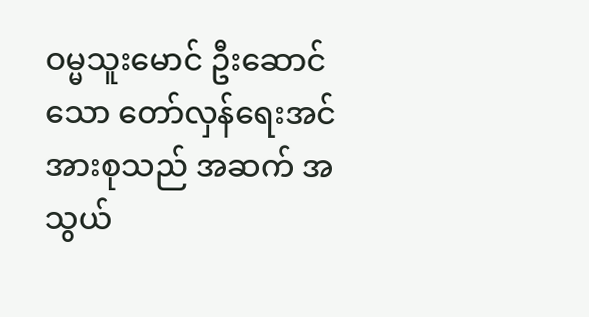ဝမ္မသူးမောင် ဦးဆောင်သော တော်လှန်ရေးအင်အားစုသည် အဆက် အသွယ်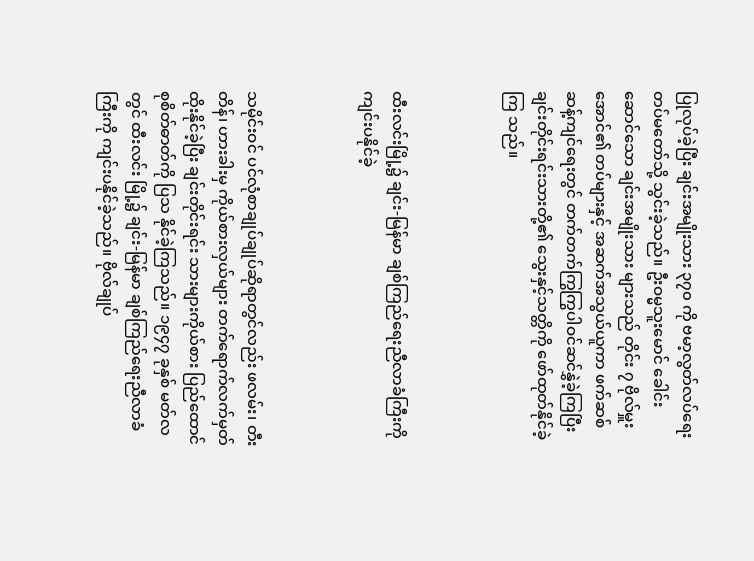ပြုလုပ်ခဲ့ပြီး ချင်းအမျိုးသား ၃၇၀ ကို ဗမာ့လွတ်လပ်ရေး တပ်မတော်သို့ သွင်းခဲ့သည်။ ဦးဝမ္မသူးမောင် ခေါင်းဆောင်သော ချင်းအမျိုးသား များသည် တိုင်း ၇ ဗိုလ်မှူးအောင်၏ တပ်များနှင့် အဆက်အသွယ်ယူကာ ဖက်ဆစ်ဆန့်ကျင်ရေးတွင် တက်တက်ကြွကြွပါဝင်ဆင်နွှဲခဲ့ကြပြီး ချင်းတိုင်းရင်းသားတို့၏ သွေးနှင့်သတ္တိကို ဖော်ထုတ်နိုင်ခဲ့ကြ သည်။



ထီးလင်းမြို့၌ ချင်း-မြန်မာ ချစ်ကြည်ရေးညီလာခံကြီးကို ကျင်းပနိုင်ခဲ့



သမိုင်းဝင် ပင်လုံစာချုပ်ချုပ်ဆိုရာတွင်လည်း ဖလမ်း၊ တီးတိန်၊ ဟားခါးမှ ကိုယ်စားလှယ်များ တက်ရောက်လက်မှတ်ထိုးနိုင်ခဲ့ပြီး ချင်းတိုင်းရင်း သားများကိုယ်စား ပြည်ထောင်စုစိတ်ဓာတ်ကို ပြသ နိုင်ခဲ့ကြသည်။ ၁၉၄၇ ခုနှစ် မတ်လတွင် ထီးလင်း မြို့၌ ချင်း-မြန်မာ ချစ်ကြည်ရေးညီလာခံကြီးကို ကျင်းပနိုင်ခဲ့သည်။ ဗိုလ်ချုပ်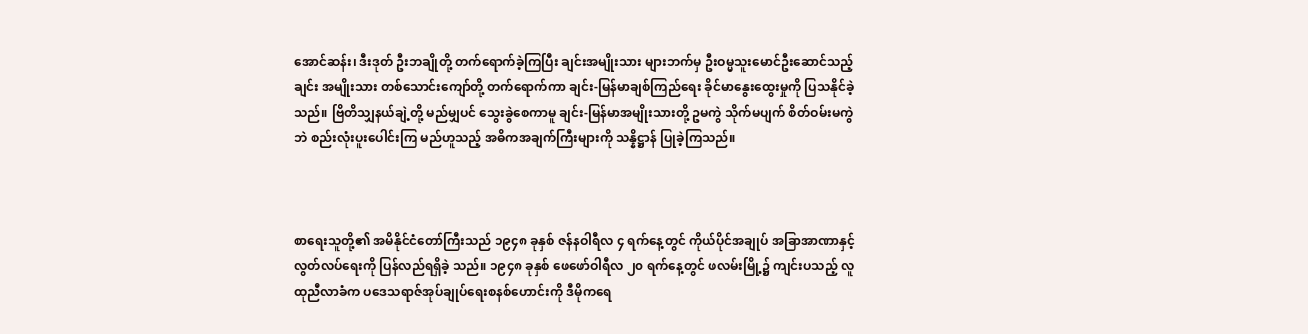အောင်ဆန်း၊ ဒီးဒုတ် ဦးဘချိုတို့ တက်ရောက်ခဲ့ကြပြီး ချင်းအမျိုးသား များဘက်မှ ဦးဝမ္မသူးမောင်ဦးဆောင်သည့် ချင်း အမျိုးသား တစ်သောင်းကျော်တို့ တက်ရောက်ကာ ချင်း-မြန်မာချစ်ကြည်ရေး ခိုင်မာနွေးထွေးမှုကို ပြသနိုင်ခဲ့သည်။ ဗြိတိသျှနယ်ချဲ့တို့ မည်မျှပင် သွေးခွဲစေကာမူ ချင်း-မြန်မာအမျိုးသားတို့ ဥမကွဲ သိုက်မပျက် စိတ်ဝမ်းမကွဲဘဲ စည်းလုံးပူးပေါင်းကြ မည်ဟူသည့် အဓိကအချက်ကြီးများကို သန္နိဋ္ဌာန် ပြုခဲ့ကြသည်။



စာရေးသူတို့၏ အမိနိုင်ငံတော်ကြီးသည် ၁၉၄၈ ခုနှစ် ဇန်နဝါရီလ ၄ ရက်နေ့တွင် ကိုယ်ပိုင်အချုပ် အခြာအာဏာနှင့် လွတ်လပ်ရေးကို ပြန်လည်ရရှိခဲ့ သည်။ ၁၉၄၈ ခုနှစ် ဖေဖော်ဝါရီလ ၂၀ ရက်နေ့တွင် ဖလမ်းမြို့၌ ကျင်းပသည့် လူထုညီလာခံက ပဒေသရာဇ်အုပ်ချုပ်ရေးစနစ်ဟောင်းကို ဒီမိုကရေ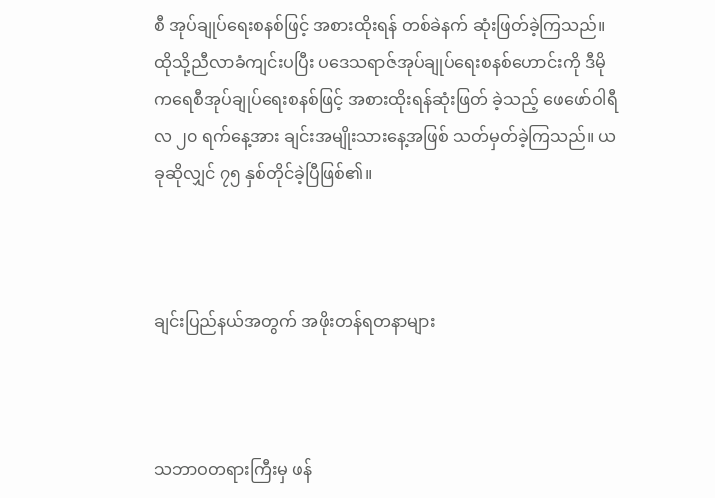စီ အုပ်ချုပ်ရေးစနစ်ဖြင့် အစားထိုးရန် တစ်ခဲနက် ဆုံးဖြတ်ခဲ့ကြသည်။ ထိုသို့ညီလာခံကျင်းပပြီး ပဒေသရာဇ်အုပ်ချုပ်ရေးစနစ်ဟောင်းကို ဒီမို ကရေစီအုပ်ချုပ်ရေးစနစ်ဖြင့် အစားထိုးရန်ဆုံးဖြတ် ခဲ့သည့် ဖေဖော်ဝါရီလ ၂၀ ရက်နေ့အား ချင်းအမျိုးသားနေ့အဖြစ် သတ်မှတ်ခဲ့ကြသည်။ ယခုဆိုလျှင် ၇၅ နှစ်တိုင်ခဲ့ပြီဖြစ်၏။



ချင်းပြည်နယ်အတွက် အဖိုးတန်ရတနာများ



သဘာဝတရားကြီးမှ ဖန်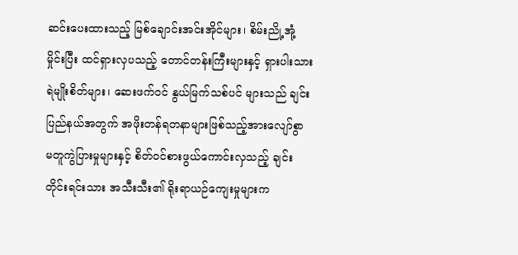ဆင်းပေးထားသည့် မြစ်ချောင်းအင်းအိုင်များ၊ စိမ်းညို့အုံ့မှိုင်းပြီး ထင်ရှားလှပသည့် တောင်တန်းကြီးများနှင့် ရှားပါးသားရဲမျိုးစိတ်များ၊ ဆေးဖက်ဝင် နွယ်မြက်သစ်ပင် များသည် ချင်းပြည်နယ်အတွက် အဖိုးတန်ရတနာများဖြစ်သည့်အားလျော်စွာ မတူကွဲပြားမှုများနှင့် စိတ်ဝင်စားဖွယ်ကောင်းလှသည့် ချင်းတိုင်းရင်းသား အသီးသီး၏ ရိုးရာယဉ်ကျေးမှုများက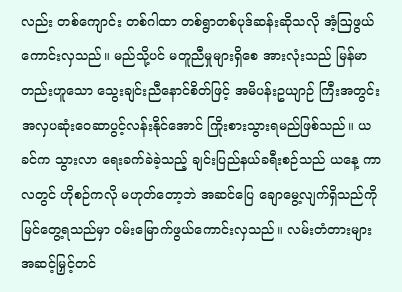လည်း တစ်ကျောင်း တစ်ဂါထာ တစ်ရွာတစ်ပုဒ်ဆန်းဆိုသလို အံ့ဩဖွယ်ကောင်းလှသည်။ မည်သို့ပင် မတူညီမှုများရှိစေ အားလုံးသည် မြန်မာတည်းဟူသော သွေးချင်းညီနောင်စိတ်ဖြင့် အမိပန်းဥယျာဉ် ကြီးအတွင်း အလှပဆုံးဝေဆာပွင့်လန်းနိုင်အောင် ကြိုးစားသွားရမည်ဖြစ်သည်။ ယခင်က သွားလာ ရေးခက်ခဲခဲ့သည့် ချင်းပြည်နယ်ခရီးစဉ်သည် ယနေ့ ကာလတွင် ဟိုစဉ်ကလို မဟုတ်တော့ဘဲ အဆင်ပြေ ချောမွေ့လျက်ရှိသည်ကို မြင်တွေ့ရသည်မှာ ဝမ်းမြောက်ဖွယ်ကောင်းလှသည်။ လမ်းတံတားများ အဆင့်မြှင့်တင်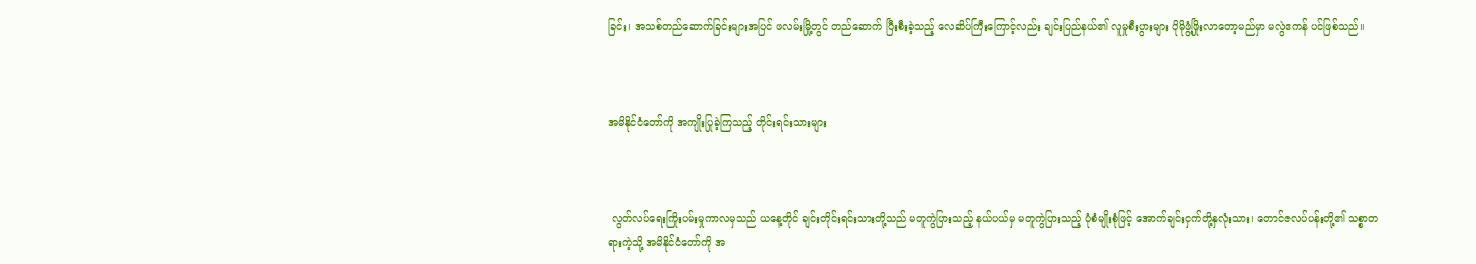ခြင်း၊ အသစ်တည်ဆောက်ခြင်းများအပြင် ဖလမ်းမြို့တွင် တည်ဆောက် ပြီးစီးခဲ့သည့် လေဆိပ်ကြီးကြောင့်လည်း ချင်းပြည်နယ်၏ လူမှုစီးပွားများ ပိုမိုဖွံ့ဖြိုးလာတော့မည်မှာ မလွဲဧကန် ပင်ဖြစ်သည်။



အမိနိုင်ငံတော်ကို အကျိုးပြုခဲ့ကြသည့် တိုင်းရင်းသားများ



 လွတ်လပ်ရေးကြိုးပမ်းမှုကာလမှသည် ယနေ့တိုင် ချင်းတိုင်းရင်းသားတို့သည် မတူကွဲပြားသည့် နယ်ပယ်မှ မတူကွဲပြားသည့် ပုံစံမျိုးစုံဖြင့် အောက်ချင်းငှက်တို့နှလုံးသား၊ တောင်ဇလပ်ပန်းတို့၏ သစ္စာတရားကဲ့သို့ အမိနိုင်ငံတော်ကို အ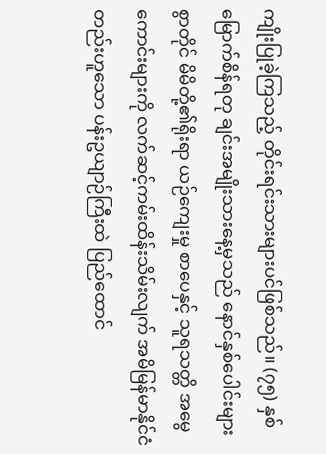ကျိုးပြုခဲ့ကြသည့် တိုင်းရင်းသားများပင်ဖြစ်သည်။ (၇၅) နှစ်မြောက်စိန်ရတု ချင်းအမျိုးသားနေ့မှသည် နောင်နှစ်ပေါင်းများစွာတိုင် မိမိတို့၏ရိုးရာ ယဉ်ကျေးမှု စာပေနှင့် သူရသတ္တိ အမွေကောင်းများကို လက်ဆင့်ကမ်းထိန်းသိမ်းလျက် အမိမြန်မာနိုင်ငံ တည်းဟူသော ပန်းဥယျာဉ်ကြီးထဲ ပြည်ထောင်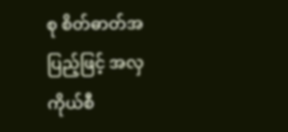စု စိတ်ဓာတ်အပြည့်ဖြင့် အလှကိုယ်စီ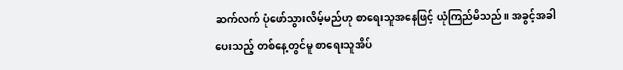ဆက်လက် ပုံဖော်သွားလိမ့်မည်ဟု စာရေးသူအနေဖြင့် ယုံကြည်မိသည်။ အခွင့်အခါပေးသည့် တစ်နေ့တွင်မူ စာရေးသူအိပ်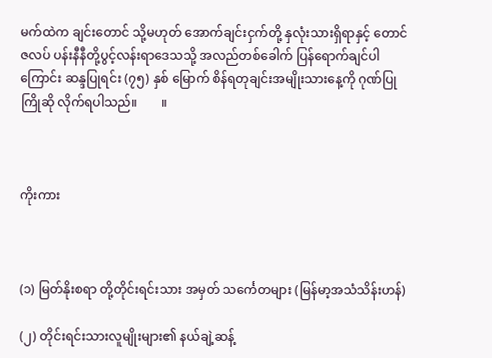မက်ထဲက ချင်းတောင် သို့မဟုတ် အောက်ချင်းငှက်တို့ နှလုံးသားရှိရာနှင့် တောင်ဇလပ် ပန်းနီနီတို့ပွင့်လန်းရာဒေသသို့ အလည်တစ်ခေါက် ပြန်ရောက်ချင်ပါကြောင်း ဆန္ဒပြုရင်း (၇၅) နှစ် မြောက် စိန်ရတုချင်းအမျိုးသားနေ့ကို ဂုဏ်ပြုကြိုဆို လိုက်ရပါသည်။        ။



ကိုးကား



(၁) မြတ်နိုးစရာ တို့တိုင်းရင်းသား အမှတ် သင်္ကေတများ (မြန်မာ့အသံသိန်းဟန်)

(၂) တိုင်းရင်းသားလူမျိုးများ၏ နယ်ချဲ့ဆန့်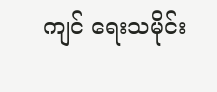ကျင် ရေးသမိုင်း